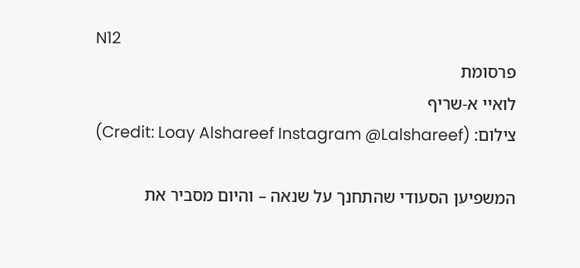N12
פרסומת
לואיי א-שריף
צילום: (Credit: Loay Alshareef Instagram @Lalshareef)

המשפיען הסעודי שהתחנך על שנאה – והיום מסביר את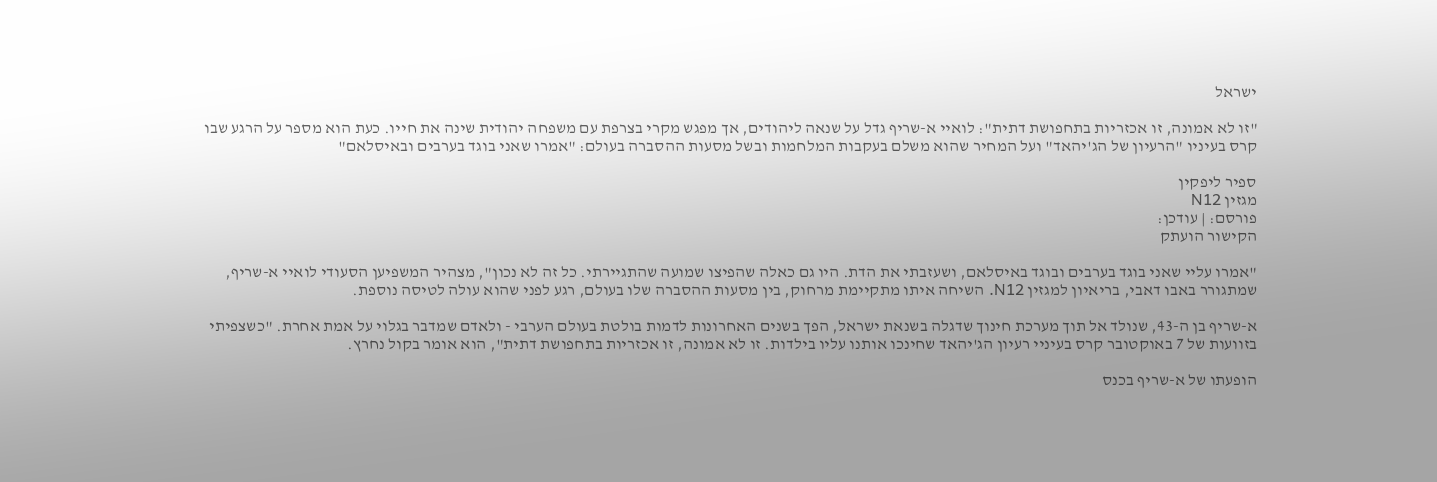ישראל

"זו לא אמונה, זו אכזריות בתחפושת דתית": לואיי א-שריף גדל על שנאה ליהודים, אך מפגש מקרי בצרפת עם משפחה יהודית שינה את חייו. כעת הוא מספר על הרגע שבו קרס בעיניו "הרעיון של הג'יהאד" ועל המחיר שהוא משלם בעקבות המלחמות ובשל מסעות ההסברה בעולם: "אמרו שאני בוגד בערבים ובאיסלאם"

ספיר ליפקין
מגזין N12
פורסם: | עודכן:
הקישור הועתק

"אמרו עליי שאני בוגד בערבים ובוגד באיסלאם, ושעזבתי את הדת. היו גם כאלה שהפיצו שמועה שהתגיירתי. כל זה לא נכון", מצהיר המשפיען הסעודי לואיי א-שריף, שמתגורר באבו דאבי, בריאיון למגזין N12. השיחה איתו מתקיימת מרחוק, בין מסעות ההסברה שלו בעולם, רגע לפני שהוא עולה לטיסה נוספת.

א-שריף בן ה-43, שנולד אל תוך מערכת חינוך שדגלה בשנאת ישראל, הפך בשנים האחרונות לדמות בולטת בעולם הערבי - ולאדם שמדבר בגלוי על אמת אחרת. "כשצפיתי בזוועות של 7 באוקטובר קרס בעיניי רעיון הג'יהאד שחינכו אותנו עליו בילדות. זו לא אמונה, זו אכזריות בתחפושת דתית", הוא אומר בקול נחרץ.

הופעתו של א-שריף בכנס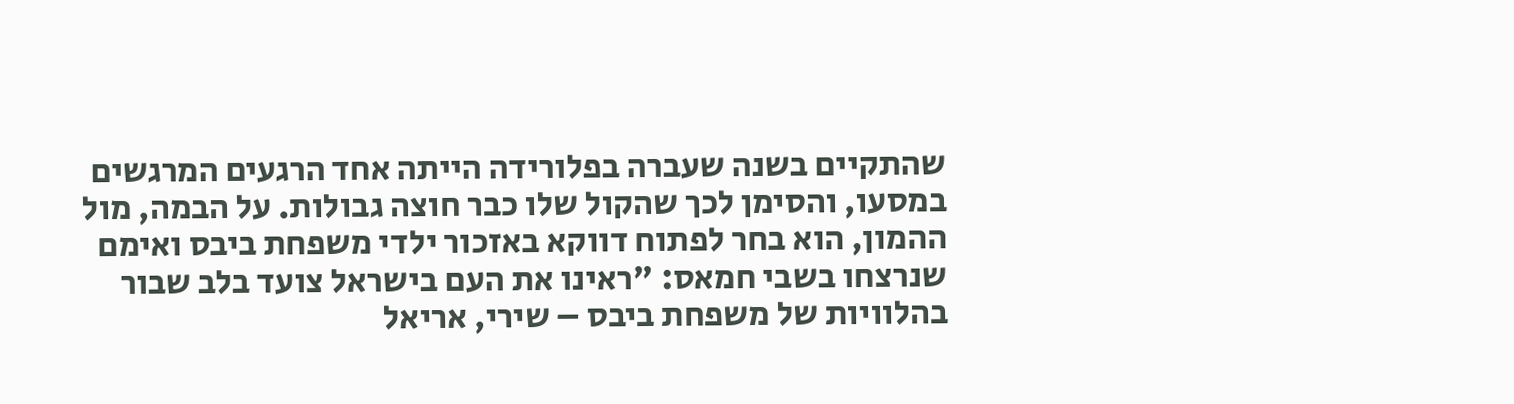שהתקיים בשנה שעברה בפלורידה הייתה אחד הרגעים המרגשים במסעו, והסימן לכך שהקול שלו כבר חוצה גבולות. על הבמה, מול ההמון, הוא בחר לפתוח דווקא באזכור ילדי משפחת ביבס ואימם שנרצחו בשבי חמאס: "ראינו את העם בישראל צועד בלב שבור בהלוויות של משפחת ביבס – שירי, אריאל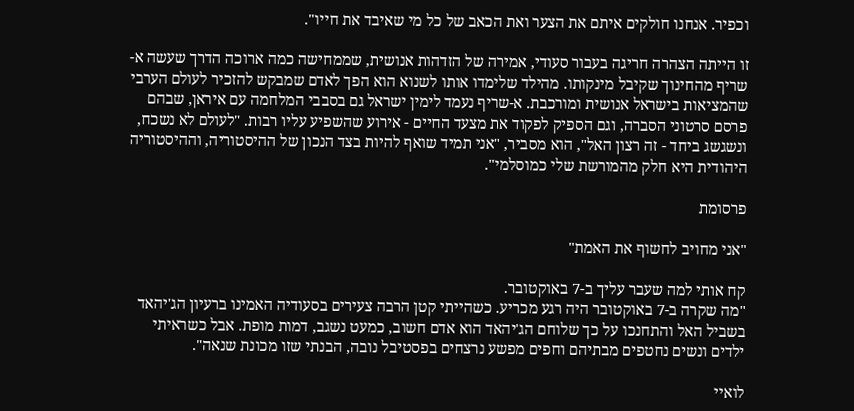וכפיר. אנחנו חולקים איתם את הצער ואת הכאב של כל מי שאיבד את חייו".

זו הייתה הצהרה חריגה בעבור סעודי, אמירה של הזדהות אנושית, שממחישה כמה ארוכה הדרך שעשה א-שריף מהחינוך שקיבל מינקותו. מהילד שלימדו אותו לשנוא הוא הפך לאדם שמבקש להזכיר לעולם הערבי שהמציאות בישראל אנושית ומורכבת. א-שריף נעמד לימין ישראל גם בסבבי המלחמה עם איראן, שבהם פרסם סרטוני הסברה, וגם הספיק לפקוד את מצעד החיים - אירוע שהשפיע עליו רבות. "לעולם לא נשכח, ונשגשג ביחד - זה רצון האל", הוא מסביר, "אני תמיד שואף להיות בצד הנכון של ההיסטוריה, וההיסטוריה היהודית היא חלק מהמורשת שלי כמוסלמי".

פרסומת

"אני מחויב לחשוף את האמת"

קח אותי למה שעבר עליך ב-7 באוקטובר.
"מה שקרה ב-7 באוקטובר היה רגע מכריע. כשהייתי קטן הרבה צעירים בסעודיה האמינו ברעיון הג'יהאד בשביל האל והתחנכו על כך שלוחם הג'יהאד הוא אדם חשוב, כמעט נשגב, דמות מופת. אבל כשראיתי ילדים ונשים נחטפים מבתיהם וחפים מפשע נרצחים בפסטיבל נובה, הבנתי שזו מכונת שנאה".

לואיי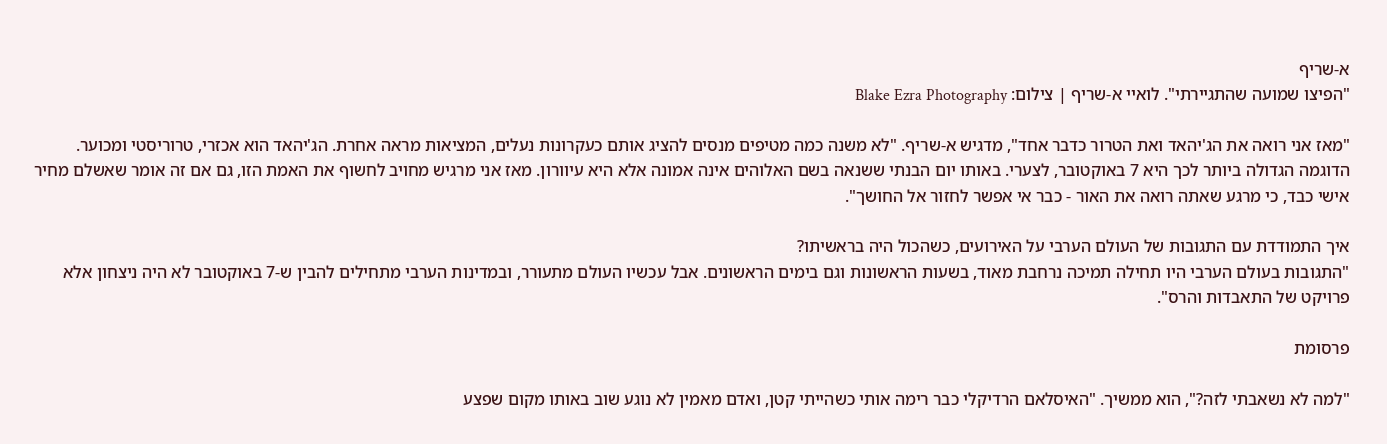א-שריף
"הפיצו שמועה שהתגיירתי". לואיי א-שריף | צילום: Blake Ezra Photography

"מאז אני רואה את הג'יהאד ואת הטרור כדבר אחד", מדגיש א-שריף. "לא משנה כמה מטיפים מנסים להציג אותם כעקרונות נעלים, המציאות מראה אחרת. הג'יהאד הוא אכזרי, טרוריסטי ומכוער. הדוגמה הגדולה ביותר לכך היא 7 באוקטובר, לצערי. באותו יום הבנתי ששנאה בשם האלוהים אינה אמונה אלא היא עיוורון. מאז אני מרגיש מחויב לחשוף את האמת הזו, גם אם זה אומר שאשלם מחיר אישי כבד, כי מרגע שאתה רואה את האור - כבר אי אפשר לחזור אל החושך".

איך התמודדת עם התגובות של העולם הערבי על האירועים, כשהכול היה בראשיתו?
"התגובות בעולם הערבי היו תחילה תמיכה נרחבת מאוד, בשעות הראשונות וגם בימים הראשונים. אבל עכשיו העולם מתעורר, ובמדינות הערבי מתחילים להבין ש-7 באוקטובר לא היה ניצחון אלא פרויקט של התאבדות והרס".

פרסומת

"למה לא נשאבתי לזה?", הוא ממשיך. "האיסלאם הרדיקלי כבר רימה אותי כשהייתי קטן, ואדם מאמין לא נוגע שוב באותו מקום שפצע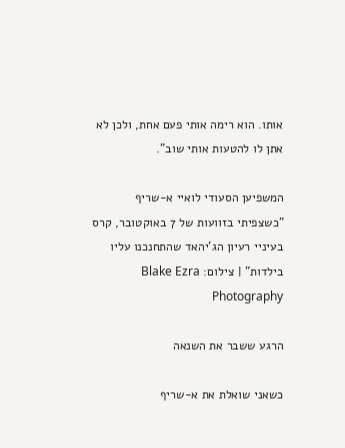אותו. הוא רימה אותי פעם אחת, ולכן לא אתן לו להטעות אותי שוב".

המשפיען הסעודי לואיי א-שריף
"כשצפיתי בזוועות של 7 באוקטובר, קרס בעיניי רעיון הג'יהאד שהתחנכנו עליו בילדות" | צילום: Blake Ezra Photography

הרגע ששבר את השנאה

כשאני שואלת את א-שריף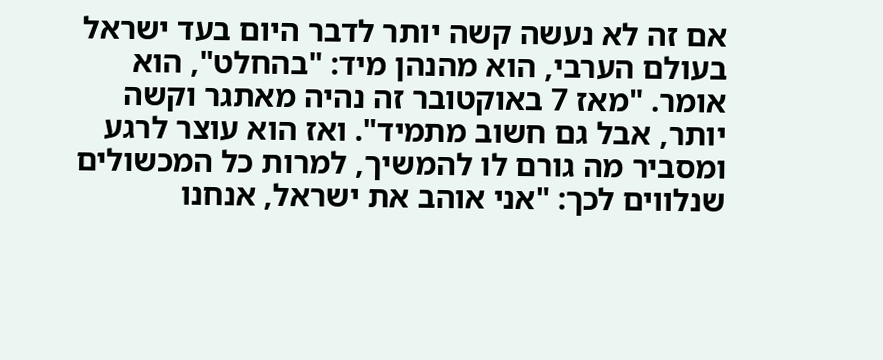אם זה לא נעשה קשה יותר לדבר היום בעד ישראל בעולם הערבי, הוא מהנהן מיד: "בהחלט", הוא אומר. "מאז 7 באוקטובר זה נהיה מאתגר וקשה יותר, אבל גם חשוב מתמיד". ואז הוא עוצר לרגע ומסביר מה גורם לו להמשיך, למרות כל המכשולים שנלווים לכך: "אני אוהב את ישראל, אנחנו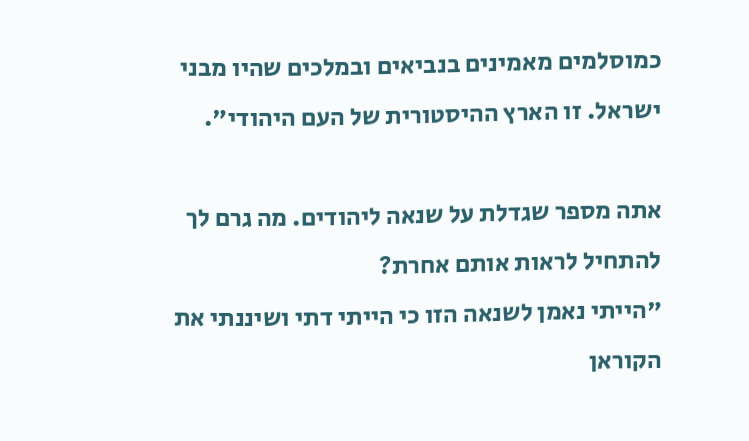כמוסלמים מאמינים בנביאים ובמלכים שהיו מבני ישראל. זו הארץ ההיסטורית של העם היהודי".

אתה מספר שגדלת על שנאה ליהודים. מה גרם לך להתחיל לראות אותם אחרת?
"הייתי נאמן לשנאה הזו כי הייתי דתי ושיננתי את הקוראן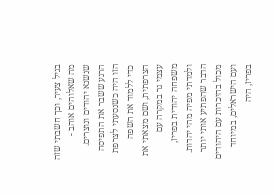בגיל צעיר, וכך חשבתי שזה מה שאלוהים אוהב - שנשנא יהודים ונוצרים. הרגע ששבר את התפיסה הזו היה כשנסעתי לצרפת כדי ללמוד את השפה הצרפתית, ושם מצאתי את עצמי גר במקרה עם משפחה יהודית בפריז, ולמדתי מפיה מהי יהדות. הדבר שהפתיע אותי יותר מכול בהיכרות עם היהודים ועם הישראלים, במיוחד בפריז, היה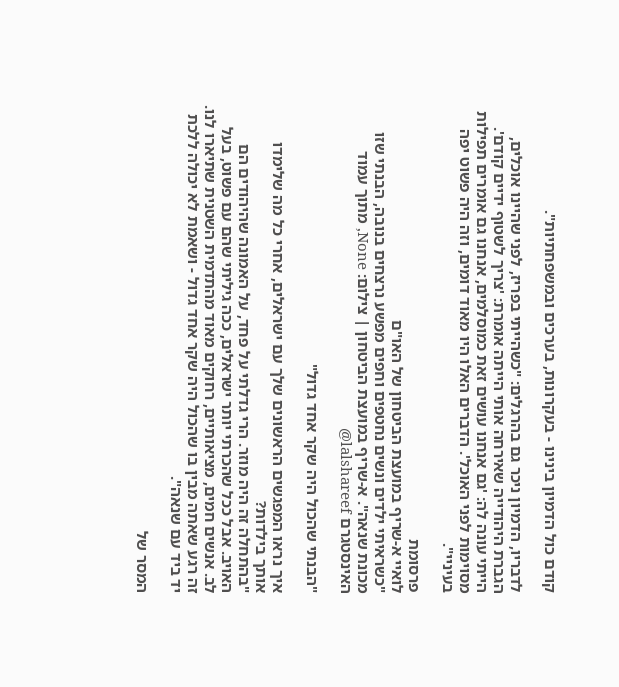קודם כול הדמיון בינינו - בעקרונות, בערכים ובמשפחתיות".

לדבריו, הדמיון ניכר גם בהרגלים: "כשהייתי בפריז, לפני שהיינו אוכלים, הגברת היהודייה שאירחה אותי הייתה אומרת: 'צריך לשטוף ידיים קודם'. הייתי עונה לה: 'גם אנחנו עושים זאת כמוסלמים, אנחנו גם אומרים תפילות מסוימות לפני האוכל'. הדברים האלו היו מאוד דומים, וזה היה פשוט יפה בעיניי".

פרסומת
לואיי א-שריף במועצת הביטחון של האו"ם
"כשראיתי ילדים ונשים נחטפים וחפים מפשע נרצחים בנובה, הבנתי שזו מכונת שנאה". א-שריף במועצת הביטחון | צילום: None, מתוך עמוד האינסטגרם lalshareef@

"הבנתי שהכול היה שקר אחד גדול"

איך נראו המפגשים הראשונים שלך עם ישראלים, אחרי כל מה שלימדו אותך בילדות?
"בהתחלה זה היה מוזר. הרי גדלתי על פחד, על האמונה שהיהודים הם האויב. אבל ככל שהכרתי יותר ישראלים, ככה גיליתי שהם עם פשוט, בעל לב. אנשים חמים, מציאותיים, רחוקים מאוד מהתדמית השטנית שתיארו לנו. זה רגע שאתה מבין בו שהכול היה שקר אחד גדול - ושאמת לא יכולה ללכת יד ביד עם שנאה".

המסר של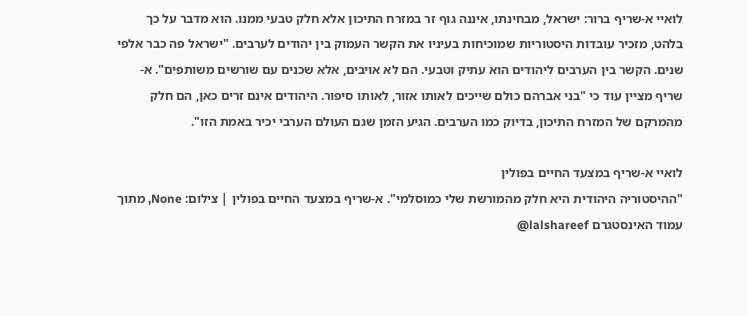לואיי א-שריף ברור: ישראל, מבחינתו, איננה גוף זר במזרח התיכון אלא חלק טבעי ממנו. הוא מדבר על כך בלהט, מזכיר עובדות היסטוריות שמוכיחות בעיניו את הקשר העמוק בין יהודים לערבים. "ישראל פה כבר אלפי שנים. הקשר בין הערבים ליהודים הוא עתיק וטבעי. הם לא אויבים, אלא שכנים עם שורשים משותפים". א-שריף מציין עוד כי "בני אברהם כולם שייכים לאותו אזור, לאותו סיפור. היהודים אינם זרים כאן, הם חלק מהמרקם של המזרח התיכון, בדיוק כמו הערבים. הגיע הזמן שגם העולם הערבי יכיר באמת הזו".

לואיי א-שריף במצעד החיים בפולין
"ההיסטוריה היהודית היא חלק מהמורשת שלי כמוסלמי". א-שריף במצעד החיים בפולין | צילום: None, מתוך עמוד האינסטגרם lalshareef@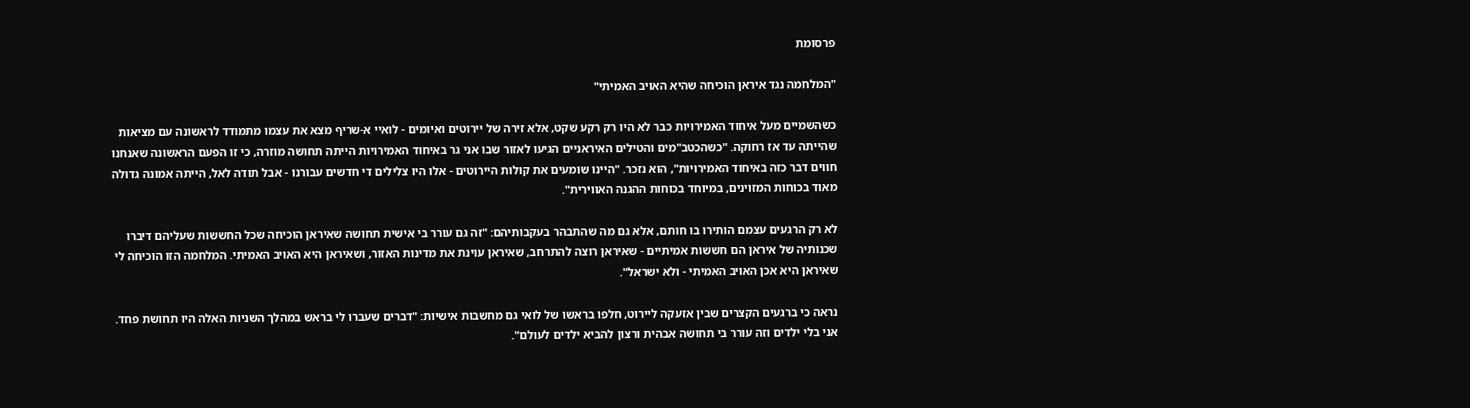פרסומת

"המלחמה נגד איראן הוכיחה שהיא האויב האמיתי"

כשהשמיים מעל איחוד האמירויות כבר לא היו רק רקע שקט, אלא זירה של יירוטים ואיומים - לואיי א-שריף מצא את עצמו מתמודד לראשונה עם מציאות שהייתה עד אז רחוקה. "כשהכטב"מים והטילים האיראניים הגיעו לאזור שבו אני גר באיחוד האמירויות הייתה תחושה מוזרה, כי זו הפעם הראשונה שאנחנו חווים דבר כזה באיחוד האמירויות", הוא נזכר. "היינו שומעים את קולות היירוטים - אלו היו צלילים די חדשים עבורנו - אבל תודה לאל, הייתה אמונה גדולה מאוד בכוחות המזוינים, במיוחד בכוחות ההגנה האווירית".

לא רק הרגעים עצמם הותירו בו חותם, אלא גם מה שהתבהר בעקבותיהם: "זה גם עורר בי אישית תחושה שאיראן הוכיחה שכל החששות שעליהם דיברו שכנותיה של איראן הם חששות אמיתיים - שאיראן רוצה להתרחב, שאיראן עוינת את מדינות האזור, ושאיראן היא האויב האמיתי. המלחמה הזו הוכיחה לי שאיראן היא אכן האויב האמיתי - ולא ישראל".

נראה כי ברגעים הקצרים שבין אזעקה ליירוט, חלפו בראשו של לואי גם מחשבות אישיות: "דברים שעברו לי בראש במהלך השניות האלה היו תחושת פחד. אני בלי ילדים וזה עורר בי תחושה אבהית ורצון להביא ילדים לעולם".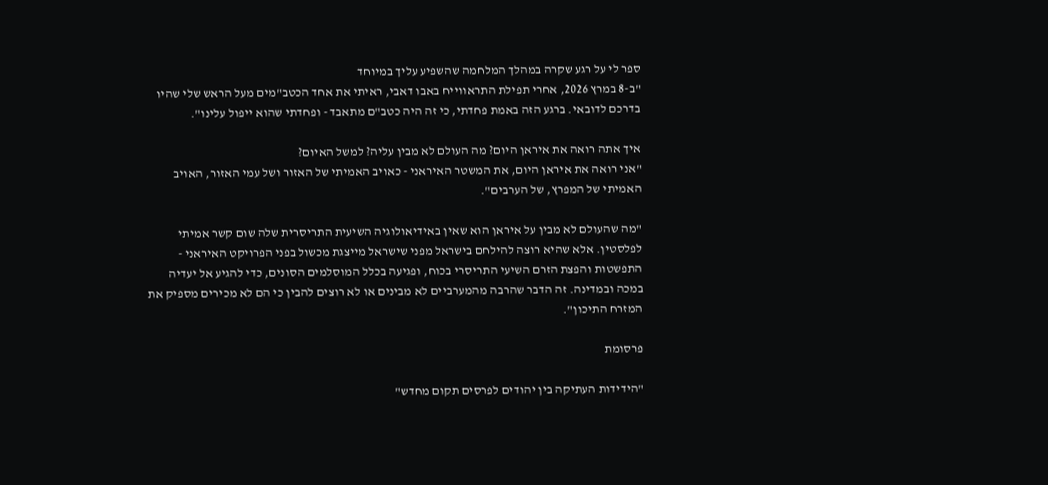ספר לי על רגע שקרה במהלך המלחמה שהשפיע עליך במיוחד
"ב-8 במרץ 2026, אחרי תפילת התראווייח באבו דאבי, ראיתי את אחד הכטב"מים מעל הראש שלי שהיו בדרכם לדובאי. ברגע הזה באמת פחדתי, כי זה היה כטב"ם מתאבד - ופחדתי שהוא ייפול עלינו".

איך אתה רואה את איראן היום? מה העולם לא מבין עליה? למשל האיום?
"אני רואה את איראן היום, את המשטר האיראני - כאויב האמיתי של האזור ושל עמי האזור, האויב האמיתי של המפרץ, של הערבים".

"מה שהעולם לא מבין על איראן הוא שאין באידיאולוגיה השיעית התריסרית שלה שום קשר אמיתי לפלסטין. אלא שהיא רוצה להילחם בישראל מפני שישראל מייצגת מכשול בפני הפרויקט האיראני - התפשטות והפצת הזרם השיעי התריסרי בכוח, ופגיעה בכלל המוסלמים הסונים, כדי להגיע אל יעדיה במכה ובמדינה. זה הדבר שהרבה מהמערביים לא מבינים או לא רוצים להבין כי הם לא מכירים מספיק את המזרח התיכון".

פרסומת

"הידידות העתיקה בין יהודים לפרסים תקום מחדש"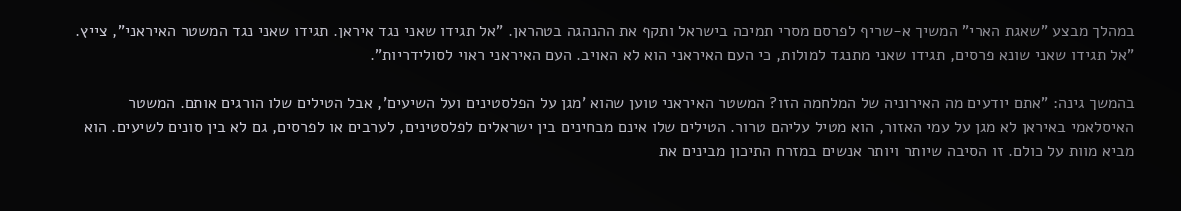במהלך מבצע "שאגת הארי" המשיך א-שריף לפרסם מסרי תמיכה בישראל ותקף את ההנהגה בטהראן. "אל תגידו שאני נגד איראן. תגידו שאני נגד המשטר האיראני", צייץ. "אל תגידו שאני שונא פרסים, תגידו שאני מתנגד למולות, כי העם האיראני הוא לא האויב. העם האיראני ראוי לסולידריות".

בהמשך גינה: "אתם יודעים מה האירוניה של המלחמה הזו? המשטר האיראני טוען שהוא 'מגן על הפלסטינים ועל השיעים', אבל הטילים שלו הורגים אותם. המשטר האיסלאמי באיראן לא מגן על עמי האזור, הוא מטיל עליהם טרור. הטילים שלו אינם מבחינים בין ישראלים לפלסטינים, לערבים או לפרסים, גם לא בין סונים לשיעים. הוא מביא מוות על כולם. זו הסיבה שיותר ויותר אנשים במזרח התיכון מבינים את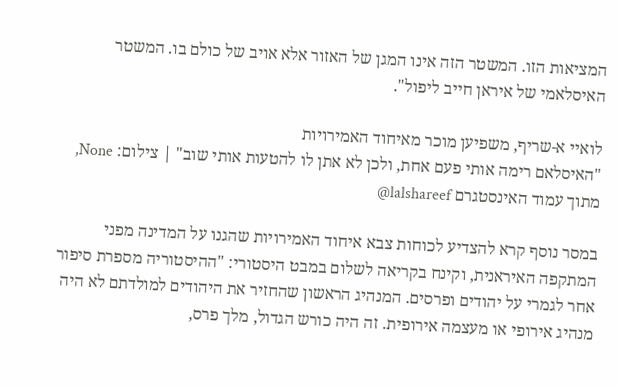המציאות הזו. המשטר הזה אינו המגן של האזור אלא אויב של כולם בו. המשטר האיסלאמי של איראן חייב ליפול".

לואיי א-שריף, משפיען מוכר מאיחוד האמירויות
"האיסלאם רימה אותי פעם אחת, ולכן לא אתן לו להטעות אותי שוב" | צילום: None, מתוך עמוד האינסטגרם lalshareef@

במסר נוסף קרא להצדיע לכוחות צבא איחוד האמירויות שהגנו על המדינה מפני המתקפה האיראנית, וקינח בקריאה לשלום במבט היסטורי: "ההיסטוריה מספרת סיפור אחר לגמרי על יהודים ופרסים. המנהיג הראשון שהחזיר את היהודים למולדתם לא היה מנהיג אירופי או מעצמה אירופית. זה היה כורש הגדול, מלך פרס,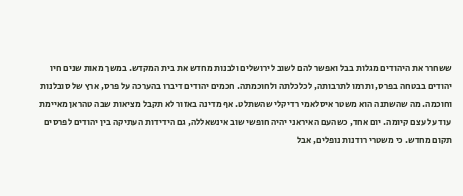ששחרר את היהודים מגלות בבל ואפשר להם לשוב לירושלים ולבנות מחדש את בית המקדש. במשך מאות שנים חיו יהודים בבטחה בפרס, ותרמו לתרבותה, לכלכלתה ולחוכמתה. חכמים יהודים דיברו בהערכה על פרס, ארץ של סובלנות וחוכמה. מה שהשתנה הוא משטר איסלאמי רדיקלי שהשתלט. אף מדינה באזור לא תקבל מציאות שבה טהראן מאיימת עוד על עצם קיומה. יום אחד, כשהעם האיראני יהיה חופשי שוב אינשאללה, גם הידידות העתיקה בין יהודים לפרסים תקום מחדש. כי משטרי רודנות נופלים, אבל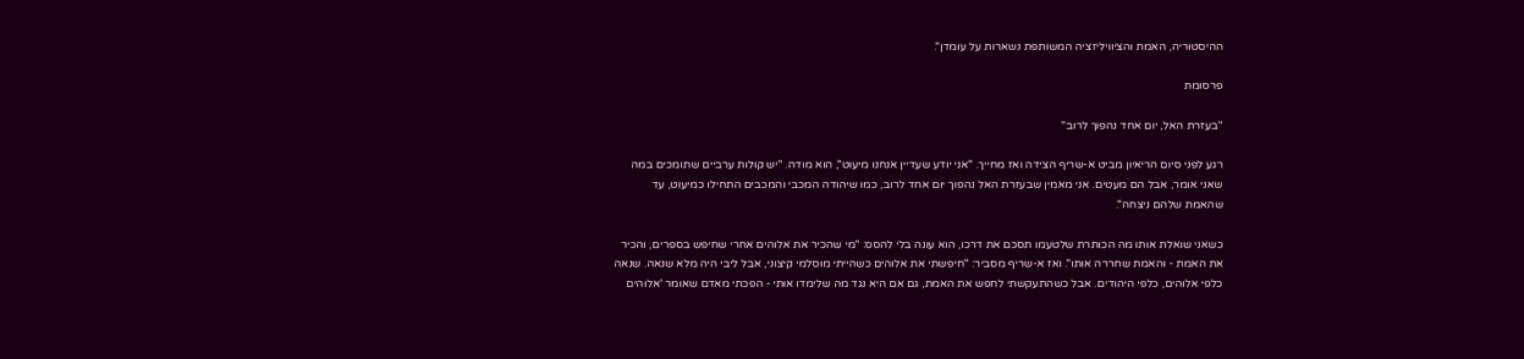ההיסטוריה, האמת והציוויליזציה המשותפת נשארות על עומדן".

פרסומת

"בעזרת האל, יום אחד נהפוך לרוב"

רגע לפני סיום הריאיון מביט א-שריף הצידה ואז מחייך. "אני יודע שעדיין אנחנו מיעוט", הוא מודה. "יש קולות ערביים שתומכים במה שאני אומר, אבל הם מעטים. אני מאמין שבעזרת האל נהפוך יום אחד לרוב, כמו שיהודה המכבי והמכבים התחילו כמיעוט, עד שהאמת שלהם ניצחה".

כשאני שואלת אותו מה הכותרת שלטעמו תסכם את דרכו, הוא עונה בלי להסס: "מי שהכיר את אלוהים אחרי שחיפש בספרים, והכיר את האמת - והאמת שחררה אותו". ואז א-שריף מסביר: "חיפשתי את אלוהים כשהייתי מוסלמי קיצוני, אבל ליבי היה מלא שנאה. שנאה כלפי אלוהים, כלפי היהודים. אבל כשהתעקשתי לחפש את האמת, גם אם היא נגד מה שלימדו אותי - הפכתי מאדם שאומר 'אלוהים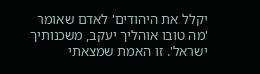יקלל את היהודים' לאדם שאומר 'מה טובו אוהליך יעקב, משכנותיך ישראל'. זו האמת שמצאתי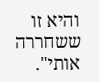והיא זו ששחררה אותי".